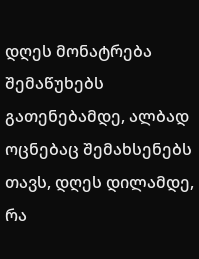დღეს მონატრება შემაწუხებს გათენებამდე, ალბად ოცნებაც შემახსენებს თავს, დღეს დილამდე, რა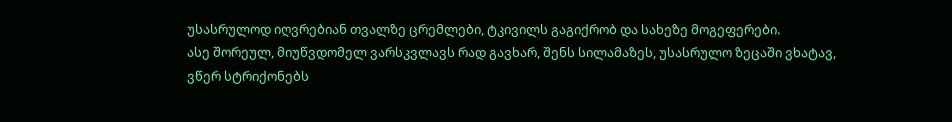უსასრულოდ იღვრებიან თვალზე ცრემლები, ტკივილს გაგიქრობ და სახეზე მოგეფერები.
ასე შორეულ, მიუწვდომელ ვარსკვლავს რად გავხარ, შენს სილამაზეს, უსასრულო ზეცაში ვხატავ, ვწერ სტრიქონებს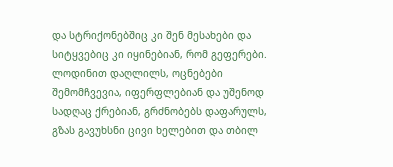და სტრიქონებშიც კი შენ მესახები და სიტყვებიც კი იყინებიან, რომ გეფერები.
ლოდინით დაღლილს, ოცნებები შემომჩვევია, იფერფლებიან და უშენოდ სადღაც ქრებიან, გრძნობებს დაფარულს, გზას გავუხსნი ცივი ხელებით და თბილ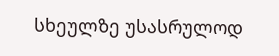სხეულზე უსასრულოდ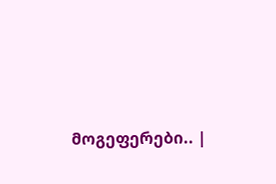მოგეფერები.. |